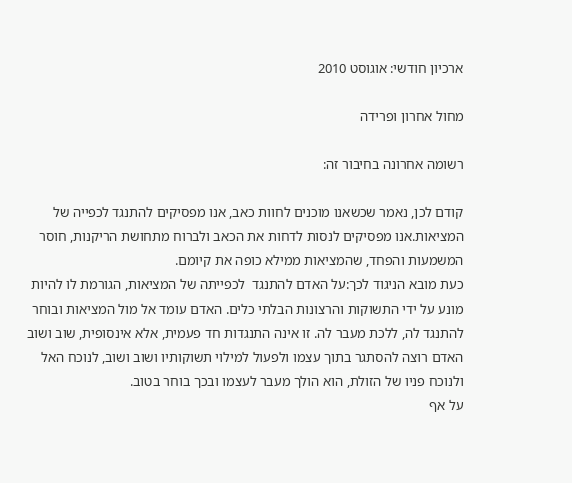ארכיון חודשי: אוגוסט 2010

מחול אחרון ופרידה

רשומה אחרונה בחיבור זה:

קודם לכן, נאמר שכשאנו מוכנים לחוות כאב, אנו מפסיקים להתנגד לכפייה של המציאות.אנו מפסיקים לנסות לדחות את הכאב ולברוח מתחושת הריקנות, חוסר המשמעות והפחד, שהמציאות ממילא כופה את קיומם.
כעת מובא הניגוד לכך:על האדם להתנגד  לכפייתה של המציאות, הגורמת לו להיות מונע על ידי התשוקות והרצונות הבלתי כלים. האדם עומד אל מול המציאות ובוחר להתנגד לה, ללכת מעבר לה. זו אינה התנגדות חד פעמית, אלא אינסופית, שוב ושוב האדם רוצה להסתגר בתוך עצמו ולפעול למילוי תשוקותיו ושוב ושוב, לנוכח האל ולנוכח פניו של הזולת, הוא הולך מעבר לעצמו ובכך בוחר בטוב.
על אף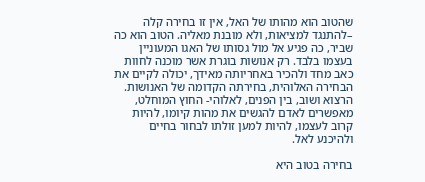שהטוב הוא מהותו של האל, אין זו בחירה קלה –להתנגד למציאות, ולא מובנת מאליה. הטוב הוא כה שביר, כה פגיע אל מול גסותו של האגו המעוניין בעצמו בלבד. רק אנושות בוגרת אשר מוכנה לחוות כאב מחד ולהכיר באחריותה מאידך, יכולה לקיים את הבחירה האלוהית, בחירתה הקדומה של האנושות.
הרצוא ושוב, בין הפנים, לאלוהי- החוץ המוחלט, מאפשרים לאדם להגשים את מהות קיומו, להיות קרוב לעצמו, להיות למען זולתו לבחור בחיים ולהיכנע לאל.

בחירה בטוב היא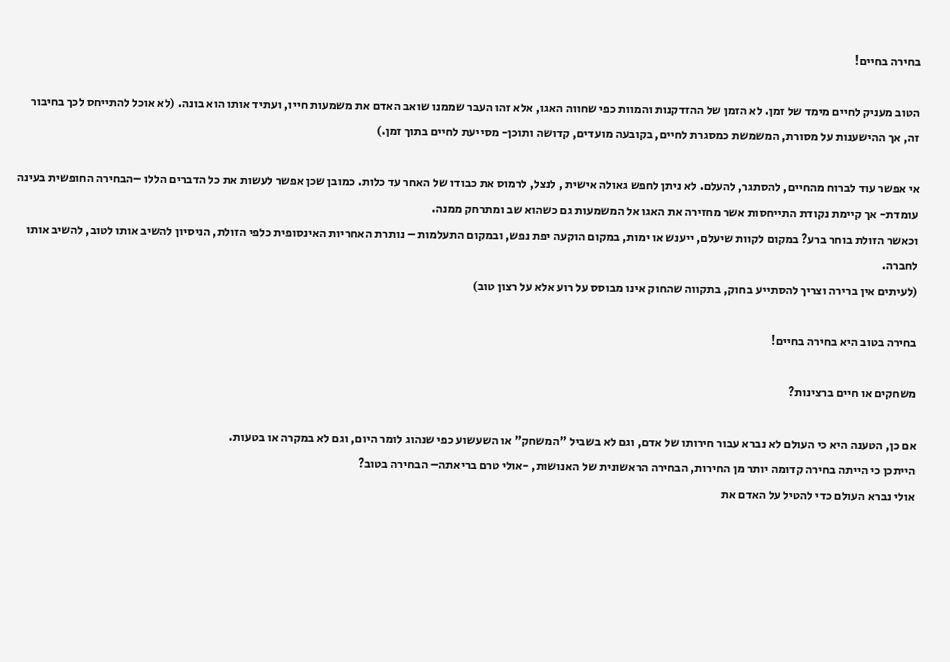בחירה בחיים!

הטוב מעניק לחיים מימד של זמן. לא הזמן של ההזדקנות והמוות כפי שחווה האגו, אלא זהו העבר שממנו שואב האדם את משמעות חייו, ועתיד אותו הוא בונה. (לא אוכל להתייחס לכך בחיבור זה, אך ההישענות על מסורת, המשמשת כמסגרת לחיים, בקובעה מועדים, קדושה ותוכן- מסייעת לחיים בתוך זמן.)

אי אפשר עוד לברוח מהחיים, להסתגר, להעלם. לא ניתן לחפש גאולה אישית , לנצל, לרמוס את כבודו של האחר עד כלות. כמובן שכן אפשר לעשות את כל הדברים הללו –הבחירה החופשית בעינה עומדת- אך קיימת נקודת התייחסות אשר מחזירה את האגו אל המשמעות גם כשהוא שב ומתרחק ממנה.
וכאשר הזולת בוחר ברע? במקום לקוות שיעלם, ייענש או ימות, במקום הוקעה יפת נפש, ובמקום התעלמות – נותרת האחריות האינסופית כלפי הזולת, הניסיון להשיב אותו לטוב, להשיב אותו לחברה.
(לעיתים אין ברירה וצריך להסתייע בחוק, בתקווה שהחוק אינו מבוסס על רוע אלא על רצון טוב)

בחירה בטוב היא בחירה בחיים!

משחקים או חיים ברצינות?

אם כן, הטענה היא כי העולם לא נברא עבור חירותו של אדם, וגם לא בשביל "המשחק" או השעשוע כפי שנהוג לומר היום, וגם לא במקרה או בטעות.
הייתכן כי הייתה בחירה קדומה יותר מן החירות, הבחירה הראשונית של האנושות, -אולי טרם בריאתה– הבחירה בטוב?
אולי נברא העולם כדי להטיל על האדם את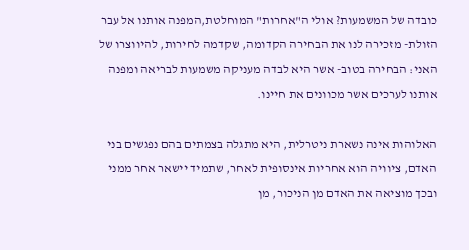כובדה של המשמעות? אולי ה"אחרות" המוחלטת,המפנה אותנו אל עבר הזולת- מזכירה לנו את הבחירה הקדומה, שקדמה לחירות, להיווצרו של האני: הבחירה בטוב- אשר היא לבדה מעניקה משמעות לבריאה ומפנה אותנו לערכים אשר מכוונים את חיינו.

האלוהות אינה נשארת ניטרלית, היא מתגלה בצמתים בהם נפגשים בני האדם, ציוויה הוא אחריות אינסופית לאחר, שתמיד יישאר אחר ממני ובכך מוציאה את האדם מן הניכור, מן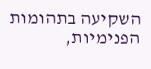השקיעה בתהומות הפנימיות,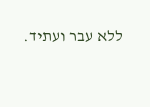ללא עבר ועתיד.